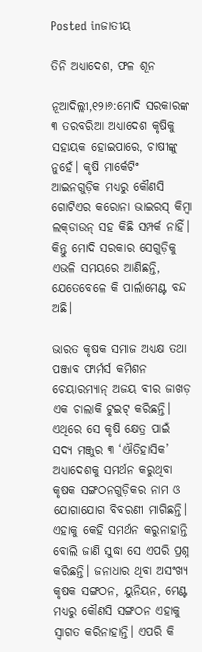Posted inଜାତୀୟ

ତିନି ଅଧ୍ୟାଦେଶ, ଫଳ ଶୂନ

ନୂଆଦିଲ୍ଲୀ,୧୨ା୬:ମୋଦି ସରକାରଙ୍କ ୩ ତରବରିଆ ଅଧ୍ୟାଦେଶ କୃଷିକୁ ସହାୟକ ହୋଇପାରେ, ଚାଷୀଙ୍କୁ ନୁହେଁ। କୃଷି ମାର୍କେଟିଂ ଆଇନଗୁଡ଼ିକ ମଧ୍ୟରୁ କୌଣସି ଗୋଟିଏର କରୋନା ଭାଇରସ୍‌ କିମ୍ବା ଲକ୍‌ଡାଉନ୍‌ ସହ କିଛି ସମ୍ପର୍କ ନାହିଁ। କିନ୍ତୁ ମୋଦି ସରକାର ସେଗୁଡ଼ିକୁ ଏଭଳି ସମୟରେ ଆଣିଛନ୍ତି, ଯେତେବେଳେ କି ପାର୍ଲାମେଣ୍ଟ ବନ୍ଦ ଅଛି।

ଭାରତ କୃଷକ ସମାଜ ଅଧ୍ୟକ୍ଷ ତଥା ପଞ୍ଜାବ ଫାର୍ମର୍ସ କମିଶନ ଚେୟାରମ୍ୟାନ୍‌ ଅଜୟ ବୀର ଜାଖଡ଼ ଏକ ଚାଲାକି ଟୁଇଟ୍‌ କରିଛନ୍ତି। ଏଥିରେ ସେ କୃଷି କ୍ଷେତ୍ର ପାଇଁ ସଦ୍ୟ ମଞ୍ଜୁର ୩ ‘ଐତିହାସିକ’ ଅଧ୍ୟାଦେଶକୁ ସମର୍ଥନ କରୁଥିବା କୃଷକ ସଙ୍ଗଠନଗୁଡ଼ିକର ନାମ ଓ ଯୋଗାଯୋଗ ବିବରଣୀ ମାଗିଛନ୍ତି। ଏହାକୁ କେହି ସମର୍ଥନ କରୁନାହାନ୍ତି ବୋଲି ଜାଣି ସୁଦ୍ଧା ସେ ଏପରି ପ୍ରଶ୍ନ କରିଛନ୍ତି। ଜନାଧାର ଥିବା ଅସଂଖ୍ୟ କୃଷକ ସଙ୍ଗଠନ, ୟୁନିୟନ, ମେଣ୍ଟ ମଧ୍ୟରୁ କୌଣସି ସଙ୍ଗଠନ ଏହାକୁ ସ୍ବାଗତ କରିନାହାନ୍ତି। ଏପରି କି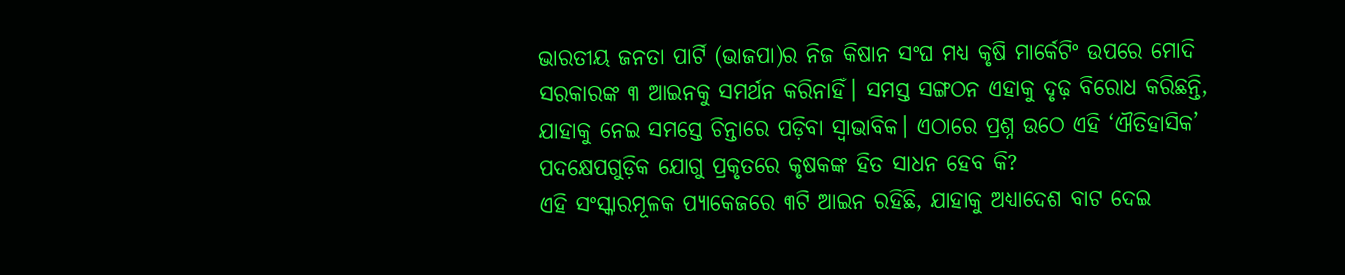ଭାରତୀୟ ଜନତା ପାର୍ଟି (ଭାଜପା)ର ନିଜ କିଷାନ ସଂଘ ମଧ୍ୟ କୃଷି ମାର୍କେଟିଂ ଉପରେ ମୋଦି ସରକାରଙ୍କ ୩ ଆଇନକୁ ସମର୍ଥନ କରିନାହିଁ। ସମସ୍ତ ସଙ୍ଗଠନ ଏହାକୁ ଦୃଢ଼ ବିରୋଧ କରିଛନ୍ତି, ଯାହାକୁ ନେଇ ସମସ୍ତେ ଚିନ୍ତାରେ ପଡ଼ିବା ସ୍ବାଭାବିକ। ଏଠାରେ ପ୍ରଶ୍ନ ଉଠେ ଏହି ‘ଐତିହାସିକ’ ପଦକ୍ଷେପଗୁଡ଼ିକ ଯୋଗୁ ପ୍ରକୃତରେ କୃଷକଙ୍କ ହିତ ସାଧନ ହେବ କି?
ଏହି ସଂସ୍କାରମୂଳକ ପ୍ୟାକେଜରେ ୩ଟି ଆଇନ ରହିଛି, ଯାହାକୁ ଅଧ୍ୟାଦେଶ ବାଟ ଦେଇ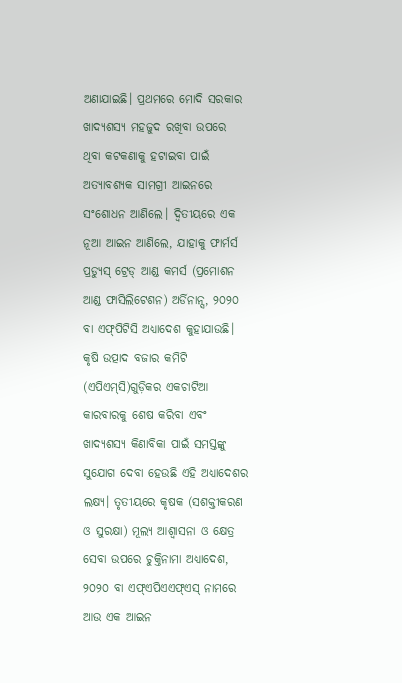ଅଣାଯାଇଛି। ପ୍ରଥମରେ ମୋଦି ସରକାର ଖାଦ୍ୟଶସ୍ୟ ମହଜୁଦ ରଖିବା ଉପରେ ଥିବା କଟକଣାକୁ ହଟାଇବା ପାଇଁ ଅତ୍ୟାବଶ୍ୟକ ସାମଗ୍ରୀ ଆଇନରେ ସଂଶୋଧନ ଆଣିଲେ। ଦ୍ୱିତୀୟରେ ଏକ ନୂଆ ଆଇନ ଆଣିଲେ, ଯାହାକୁ ଫାର୍ମର୍ସ ପ୍ରଡ୍ୟୁସ୍‌ ଟ୍ରେଡ୍‌ ଆଣ୍ଡ କମର୍ସ (ପ୍ରମୋଶନ ଆଣ୍ଡ ଫାସିଲିଟେଶନ) ଅର୍ଡିନାନ୍ସ, ୨୦୨୦ ବା ଏଫ୍‌ପିଟିସି ଅଧ୍ୟାଦେଶ କୁହାଯାଉଛି। କୃଷି ଉତ୍ପାଦ ବଜାର କମିଟି (ଏପିଏମ୍‌ସି)ଗୁଡ଼ିକର ଏକଚାଟିଆ କାରବାରକୁ ଶେଷ କରିବା ଏବଂ ଖାଦ୍ୟଶସ୍ୟ କିଣାବିକା ପାଇଁ ସମସ୍ତଙ୍କୁ ସୁଯୋଗ ଦେବା ହେଉଛି ଏହି ଅଧ୍ୟାଦେଶର ଲକ୍ଷ୍ୟ। ତୃତୀୟରେ କୃଷକ (ସଶକ୍ତୀକରଣ ଓ ସୁରକ୍ଷା) ମୂଲ୍ୟ ଆଶ୍ୱାସନା ଓ କ୍ଷେତ୍ର ସେବା ଉପରେ ଚୁକ୍ତିନାମା ଅଧ୍ୟାଦେଶ, ୨୦୨୦ ବା ଏଫ୍‌ଏପିଏଏଫ୍‌ଏସ୍‌ ନାମରେ ଆଉ ଏକ ଆଇନ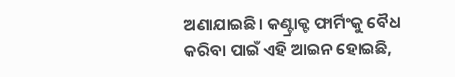ଅଣାଯାଇଛି। କଣ୍ଟ୍ରାକ୍ଟ ଫାର୍ମିଂକୁ ବୈଧ କରିବା ପାଇଁ ଏହି ଆଇନ ହୋଇଛି,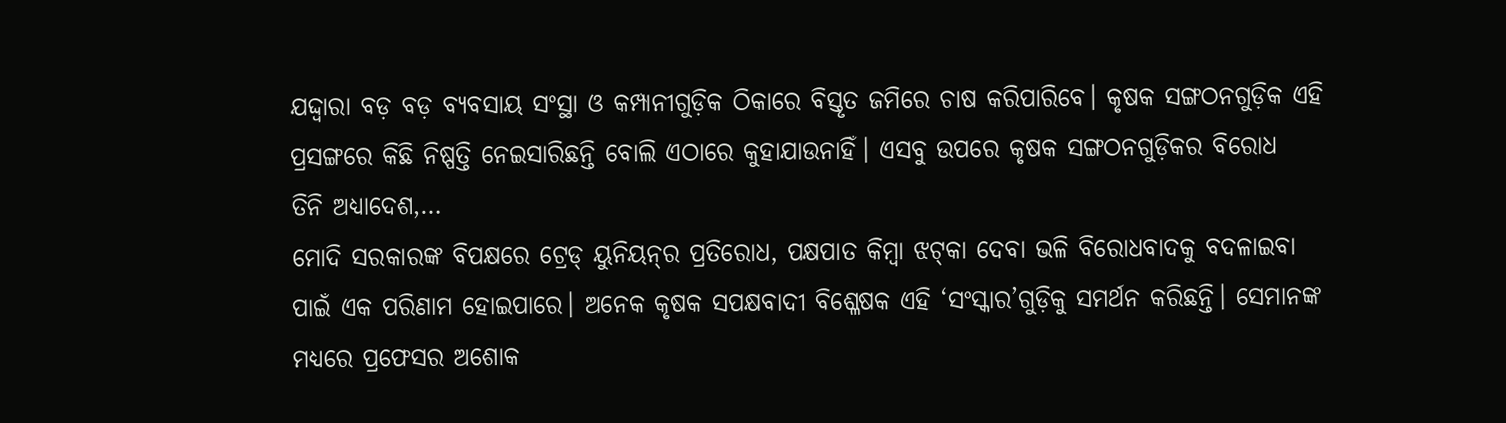ଯଦ୍ଦ୍ବାରା ବଡ଼ ବଡ଼ ବ୍ୟବସାୟ ସଂସ୍ଥା ଓ କମ୍ପାନୀଗୁଡ଼ିକ ଠିକାରେ ବିସ୍ତୃତ ଜମିରେ ଚାଷ କରିପାରିବେ। କୃଷକ ସଙ୍ଗଠନଗୁଡ଼ିକ ଏହି ପ୍ରସଙ୍ଗରେ କିଛି ନିଷ୍ପତ୍ତି ନେଇସାରିଛନ୍ତି ବୋଲି ଏଠାରେ କୁହାଯାଉନାହିଁ। ଏସବୁ ଉପରେ କୃଷକ ସଙ୍ଗଠନଗୁଡ଼ିକର ବିରୋଧ
ତିନି ଅଧ୍ୟାଦେଶ,…
ମୋଦି ସରକାରଙ୍କ ବିପକ୍ଷରେ ଟ୍ରେଡ୍‌ ୟୁନିୟନ୍‌ର ପ୍ରତିରୋଧ, ପକ୍ଷପାତ କିମ୍ବା ଝଟ୍‌କା ଦେବା ଭଳି ବିରୋଧବାଦକୁ ବଦଳାଇବା ପାଇଁ ଏକ ପରିଣାମ ହୋଇପାରେ। ଅନେକ କୃଷକ ସପକ୍ଷବାଦୀ ବିଶ୍ଳେଷକ ଏହି ‘ସଂସ୍କାର’ଗୁଡ଼ିକୁ ସମର୍ଥନ କରିଛନ୍ତି। ସେମାନଙ୍କ ମଧ୍ୟରେ ପ୍ରଫେସର ଅଶୋକ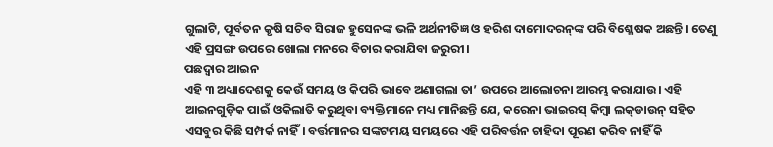ଗୁଲାଟି, ପୂର୍ବତନ କୃଷି ସଚିବ ସିରାଜ ହୁସେନଙ୍କ ଭଳି ଅର୍ଥନୀତିଜ୍ଞ ଓ ହରିଶ ଦାମୋଦରନ୍‌ଙ୍କ ପରି ବିଶ୍ଳେଷକ ଅଛନ୍ତି। ତେଣୁ ଏହି ପ୍ରସଙ୍ଗ ଉପରେ ଖୋଲା ମନରେ ବିଚାର କରାଯିବା ଜରୁରୀ।
ପଛଦ୍ୱାର ଆଇନ
ଏହି ୩ ଅଧ୍ୟାଦେଶକୁ କେଉଁ ସମୟ ଓ କିପରି ଭାବେ ଅଣାଗଲା ତା’ ଉପରେ ଆଲୋଚନା ଆରମ୍ଭ କରାଯାଉ। ଏହି ଆଇନଗୁଡ଼ିକ ପାଇଁ ଓକିଲାତି କରୁଥିବା ବ୍ୟକ୍ତିମାନେ ମଧ୍ୟ ମାନିଛନ୍ତି ଯେ, କରେନା ଭାଇରସ୍‌ କିମ୍ବା ଲକ୍‌ଡାଉନ୍‌ ସହିତ ଏସବୁର କିଛି ସମ୍ପର୍କ ନାହିଁ। ବର୍ତ୍ତମାନର ସଙ୍କଟମୟ ସମୟରେ ଏହି ପରିବର୍ତ୍ତନ ଚାହିଦା ପୂରଣ କରିବ ନାହିଁ କି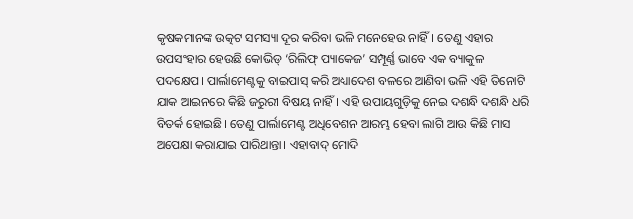କୃଷକମାନଙ୍କ ଉତ୍କଟ ସମସ୍ୟା ଦୂର କରିବା ଭଳି ମନେହେଉ ନାହିଁ। ତେଣୁ ଏହାର ଉପସଂହାର ହେଉଛି କୋଭିଡ୍‌ ‘ରିଲିଫ୍‌ ପ୍ୟାକେଜ’ ସମ୍ପୂର୍ଣ୍ଣ ଭାବେ ଏକ ବ୍ୟାକୁଳ ପଦକ୍ଷେପ। ପାର୍ଲାମେଣ୍ଟକୁ ବାଇପାସ୍‌ କରି ଅଧ୍ୟାଦେଶ ବଳରେ ଆଣିବା ଭଳି ଏହି ତିନୋଟି ଯାକ ଆଇନରେ କିଛି ଜରୁରୀ ବିଷୟ ନାହିଁ। ଏହି ଉପାୟଗୁଡ଼ିକୁ ନେଇ ଦଶନ୍ଧି ଦଶନ୍ଧି ଧରି ବିତର୍କ ହୋଇଛି। ତେଣୁ ପାର୍ଲାମେଣ୍ଟ ଅଧିବେଶନ ଆରମ୍ଭ ହେବା ଲାଗି ଆଉ କିଛି ମାସ ଅପେକ୍ଷା କରାଯାଇ ପାରିଥାନ୍ତା। ଏହାବାଦ୍‌ ମୋଦି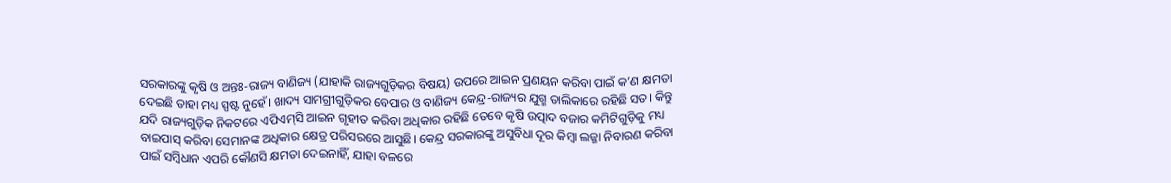ସରକାରଙ୍କୁ କୃଷି ଓ ଅନ୍ତଃ-ରାଜ୍ୟ ବାଣିଜ୍ୟ (ଯାହାକି ରାଜ୍ୟଗୁଡ଼ିକର ବିଷୟ) ଉପରେ ଆଇନ ପ୍ରଣୟନ କରିବା ପାଇଁ କ’ଣ କ୍ଷମତା ଦେଇଛି ତାହା ମଧ୍ୟ ସ୍ପଷ୍ଟ ନୁହେଁ। ଖାଦ୍ୟ ସାମଗ୍ରୀଗୁଡ଼ିକର ବେପାର ଓ ବାଣିଜ୍ୟ କେନ୍ଦ୍ର-ରାଜ୍ୟର ଯୁଗ୍ମ ତାଲିକାରେ ରହିଛି ସତ। କିନ୍ତୁ ଯଦି ରାଜ୍ୟଗୁଡ଼ିକ ନିକଟରେ ଏପିଏମ୍‌ସି ଆଇନ ଗୃହୀତ କରିବା ଅଧିକାର ରହିଛି ତେବେ କୃଷି ଉତ୍ପାଦ ବଜାର କମିଟିଗୁଡ଼ିକୁ ମଧ୍ୟ ବାଇପାସ୍‌ କରିବା ସେମାନଙ୍କ ଅଧିକାର କ୍ଷେତ୍ର ପରିସରରେ ଆସୁଛି। କେନ୍ଦ୍ର ସରକାରଙ୍କୁ ଅସୁବିଧା ଦୂର କିମ୍ବା ଲଜ୍ଜା ନିବାରଣ କରିବା ପାଇଁ ସମ୍ବିଧାନ ଏପରି କୌଣସି କ୍ଷମତା ଦେଇନାହିଁ, ଯାହା ବଳରେ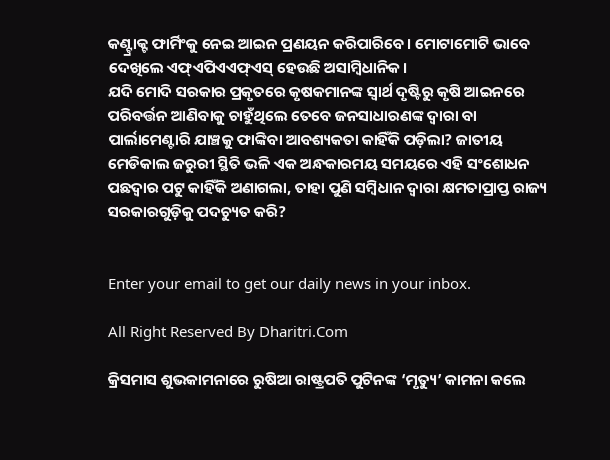କଣ୍ଟ୍ରାକ୍ଟ ଫାର୍ମିଂକୁ ନେଇ ଆଇନ ପ୍ରଣୟନ କରିପାରିବେ। ମୋଟାମୋଟି ଭାବେ ଦେଖିଲେ ଏଫ୍‌ଏପିଏଏଫ୍‌ଏସ୍‌ ହେଉଛି ଅସାମ୍ବିଧାନିକ।
ଯଦି ମୋଦି ସରକାର ପ୍ରକୃତରେ କୃଷକମାନଙ୍କ ସ୍ବାର୍ଥ ଦୃଷ୍ଟିରୁ କୃଷି ଆଇନରେ ପରିବର୍ତ୍ତନ ଆଣିବାକୁ ଚାହୁଁଥିଲେ ତେବେ ଜନସାଧାରଣଙ୍କ ଦ୍ୱାରା ବା ପାର୍ଲାମେଣ୍ଟାରି ଯାଞ୍ଚକୁ ଫାଙ୍କିବା ଆବଶ୍ୟକତା କାହିଁକି ପଡ଼ିଲା? ଜାତୀୟ ମେଡିକାଲ ଜରୁରୀ ସ୍ଥିତି ଭଳି ଏକ ଅନ୍ଧକାରମୟ ସମୟରେ ଏହି ସଂଶୋଧନ ପଛଦ୍ୱାର ପଟୁ କାହିଁକି ଅଣାଗଲା, ତାହା ପୁଣି ସମ୍ବିଧାନ ଦ୍ୱାରା କ୍ଷମତାପ୍ରାପ୍ତ ରାଜ୍ୟ ସରକାରଗୁଡ଼ିକୁ ପଦଚ୍ୟୁତ କରି?


Enter your email to get our daily news in your inbox.

All Right Reserved By Dharitri.Com

କ୍ରିସମାସ ଶୁଭକାମନାରେ ରୁଷିଆ ରାଷ୍ଟ୍ରପତି ପୁଟିନଙ୍କ ‘ମୃତ୍ୟୁ’ କାମନା କଲେ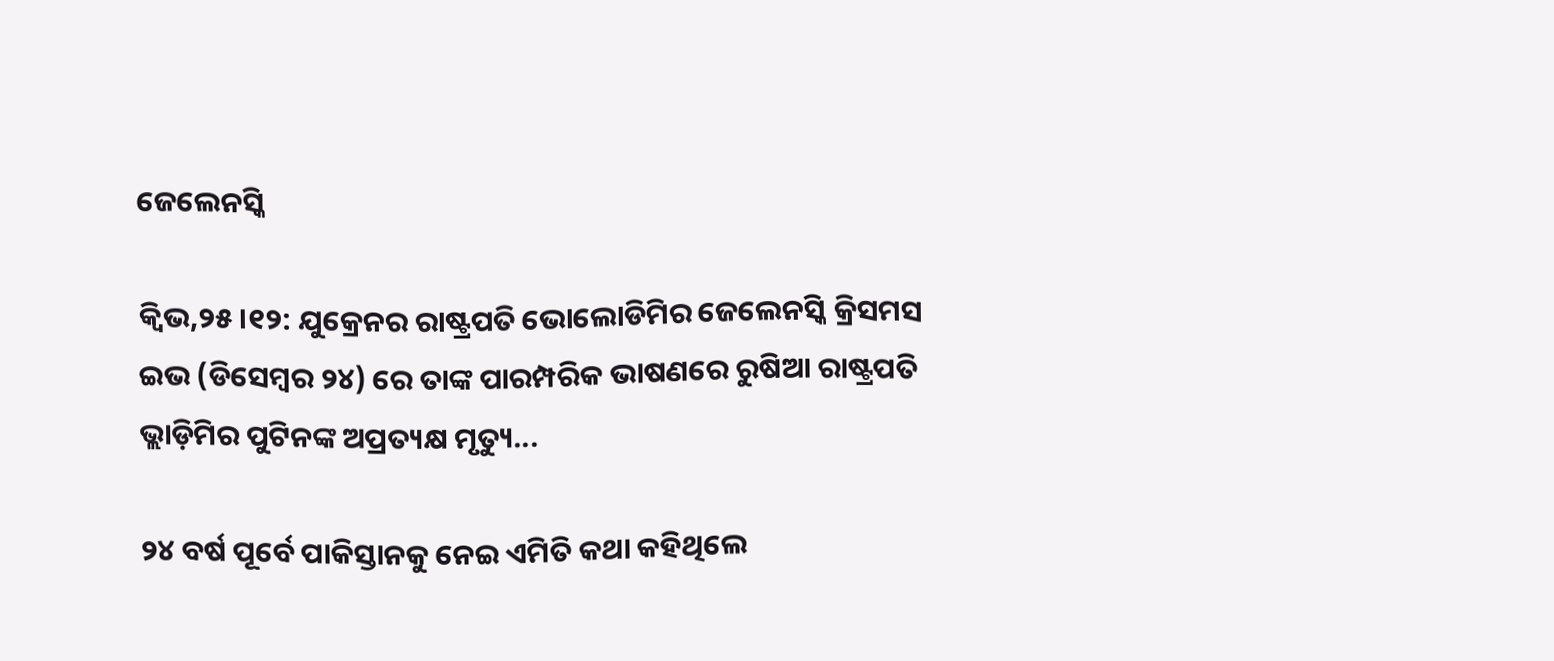ଜେଲେନସ୍କି

କ୍ୱିଭ,୨୫।୧୨: ଯୁକ୍ରେନର ରାଷ୍ଟ୍ରପତି ଭୋଲୋଡିମିର ଜେଲେନସ୍କି କ୍ରିସମସ ଇଭ (ଡିସେମ୍ବର ୨୪) ରେ ତାଙ୍କ ପାରମ୍ପରିକ ଭାଷଣରେ ରୁଷିଆ ରାଷ୍ଟ୍ରପତି ଭ୍ଲାଡ଼ିମିର ପୁଟିନଙ୍କ ଅପ୍ରତ୍ୟକ୍ଷ ମୃତ୍ୟୁ...

୨୪ ବର୍ଷ ପୂର୍ବେ ପାକିସ୍ତାନକୁ ନେଇ ଏମିତି କଥା କହିଥିଲେ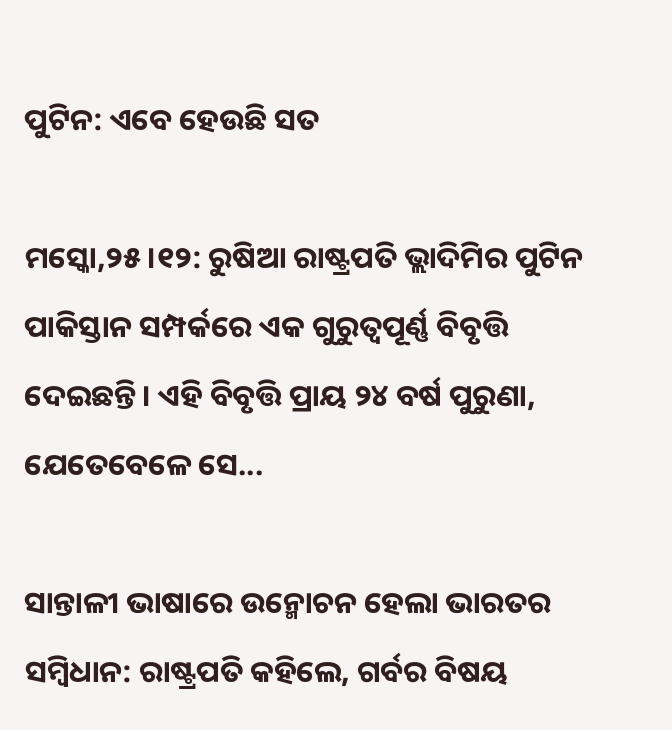ପୁଟିନ: ଏବେ ହେଉଛି ସତ

ମସ୍କୋ,୨୫।୧୨: ରୁଷିଆ ରାଷ୍ଟ୍ରପତି ଭ୍ଲାଦିମିର ପୁଟିନ ପାକିସ୍ତାନ ସମ୍ପର୍କରେ ଏକ ଗୁରୁତ୍ୱପୂର୍ଣ୍ଣ ବିବୃତ୍ତି ଦେଇଛନ୍ତି। ଏହି ବିବୃତ୍ତି ପ୍ରାୟ ୨୪ ବର୍ଷ ପୁରୁଣା, ଯେତେବେଳେ ସେ...

ସାନ୍ତାଳୀ ଭାଷାରେ ଉନ୍ମୋଚନ ହେଲା ଭାରତର ସମ୍ବିଧାନ: ରାଷ୍ଟ୍ରପତି କହିଲେ, ଗର୍ବର ବିଷୟ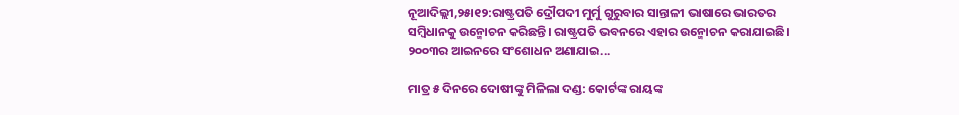ନୂଆଦିଲ୍ଲୀ,୨୫ା୧୨:ରାଷ୍ଟ୍ରପତି ଦ୍ରୌପଦୀ ମୁର୍ମୁ ଗୁରୁବାର ସାନ୍ତାଳୀ ଭାଷାରେ ଭାରତର ସମ୍ବିଧାନକୁ ଉନ୍ମୋଚନ କରିଛନ୍ତି। ରାଷ୍ଟ୍ରପତି ଭବନରେ ଏହାର ଉନ୍ମୋଚନ କରାଯାଇଛି। ୨୦୦୩ର ଆଇନରେ ସଂଶୋଧନ ଅଣାଯାଇ...

ମାତ୍ର ୫ ଦିନରେ ଦୋଷୀଙ୍କୁ ମିଳିଲା ଦଣ୍ଡ: କୋର୍ଟଙ୍କ ରାୟଙ୍କ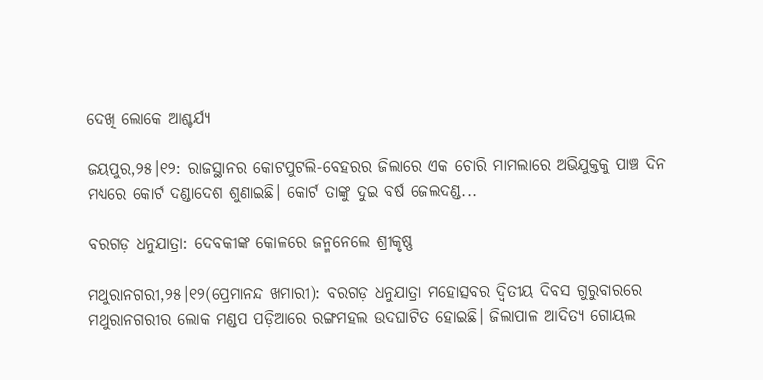ଦେଖି ଲୋକେ ଆଶ୍ଚର୍ଯ୍ୟ

ଜୟପୁର,୨୫।୧୨: ରାଜସ୍ଥାନର କୋଟପୁଟଲି-ବେହରର ଜିଲାରେ ଏକ ଚୋରି ମାମଲାରେ ଅଭିଯୁକ୍ତକୁ ପାଞ୍ଚ ଦିନ ମଧ୍ୟରେ କୋର୍ଟ ଦଣ୍ଡାଦେଶ ଶୁଣାଇଛି। କୋର୍ଟ ତାଙ୍କୁ ଦୁଇ ବର୍ଷ ଜେଲଦଣ୍ଡ...

ବରଗଡ଼ ଧନୁଯାତ୍ରା: ଦେବକୀଙ୍କ କୋଳରେ ଜନ୍ମନେଲେ ଶ୍ରୀକୃଷ୍ଣ

ମଥୁରାନଗରୀ,୨୫।୧୨(ପ୍ରେମାନନ୍ଦ ଖମାରୀ): ବରଗଡ଼ ଧନୁଯାତ୍ରା ମହୋତ୍ସବର ଦ୍ୱିତୀୟ ଦିବସ ଗୁରୁବାରରେ ମଥୁରାନଗରୀର ଲୋକ ମଣ୍ଡପ ପଡ଼ିଆରେ ରଙ୍ଗମହଲ ଉଦଘାଟିତ ହୋଇଛି। ଜିଲାପାଳ ଆଦିତ୍ୟ ଗୋୟଲ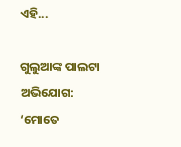ଏହି...

ଗୁଲୁଆଙ୍କ ପାଲଟା ଅଭିଯୋଗ: ‘ମୋତେ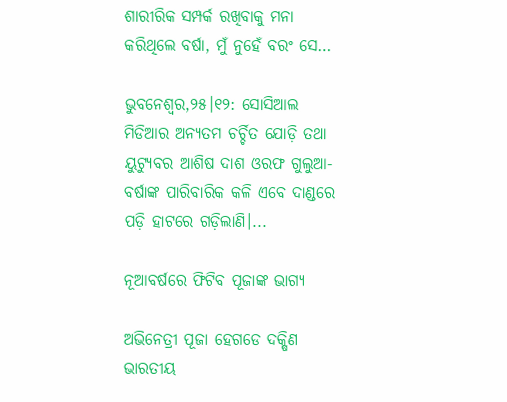ଶାରୀରିକ ସମ୍ପର୍କ ରଖିବାକୁ ମନା କରିଥିଲେ ବର୍ଷା, ମୁଁ ନୁହେଁ ବରଂ ସେ…

ଭୁବନେଶ୍ୱର,୨୫।୧୨: ସୋସିଆଲ ମିଡିଆର ଅନ୍ୟତମ ଚର୍ଚ୍ଚିତ ଯୋଡ଼ି ତଥା ୟୁଟ୍ୟୁବର ଆଶିଷ ଦାଶ ଓରଫ ଗୁଲୁଆ-ବର୍ଷାଙ୍କ ପାରିବାରିକ କଳି ଏବେ ଦାଣ୍ଡରେ ପଡ଼ି ହାଟରେ ଗଡ଼ିଲାଣି।...

ନୂଆବର୍ଷରେ ଫିଟିବ ପୂଜାଙ୍କ ଭାଗ୍ୟ

ଅଭିନେତ୍ରୀ ପୂଜା ହେଗଡେ ଦକ୍ଷିଣ ଭାରତୀୟ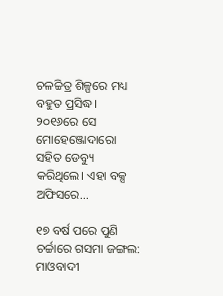ଚଳଚ୍ଚିତ୍ର ଶିଳ୍ପରେ ମଧ୍ୟ ବହୁତ ପ୍ରସିଦ୍ଧ। ୨୦୧୬ରେ ସେ ମୋହେଞ୍ଜୋଦାରୋ ସହିତ ଡେବ୍ୟୁ କରିଥିଲେ। ଏହା ବକ୍ସ ଅଫିସରେ...

୧୭ ବର୍ଷ ପରେ ପୁଣି ଚର୍ଚ୍ଚାରେ ଗସମା ଜଙ୍ଗଲ: ମାଓବାଦୀ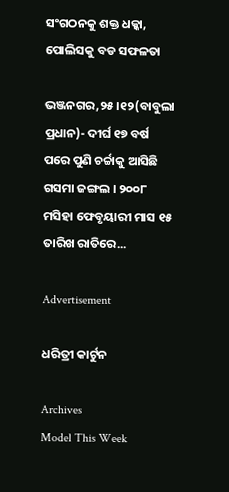ସଂଗଠନକୁ ଶକ୍ତ ଧକ୍କା, ପୋଲିସକୁ ବଡ ସଫଳତା

ଭଞ୍ଜନଗର,୨୫।୧୨(ବାବୁଲା ପ୍ରଧାନ)- ଦୀର୍ଘ ୧୭ ବର୍ଷ ପରେ ପୁଣି ଚର୍ଚ୍ଚାକୁ ଆସିଛି ଗସମା ଜଙ୍ଗଲ । ୨୦୦୮ ମସିହା ଫେବୃୟାରୀ ମାସ ୧୫ ତାରିଖ ରାତିରେ...

Advertisement

ଧରିତ୍ରୀ କାର୍ଟୁନ

Archives
Model This Week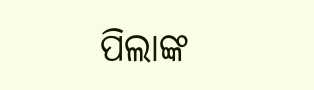ପିଲାଙ୍କ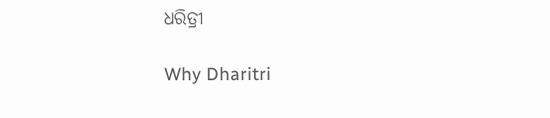ଧରିତ୍ରୀ

Why Dharitri